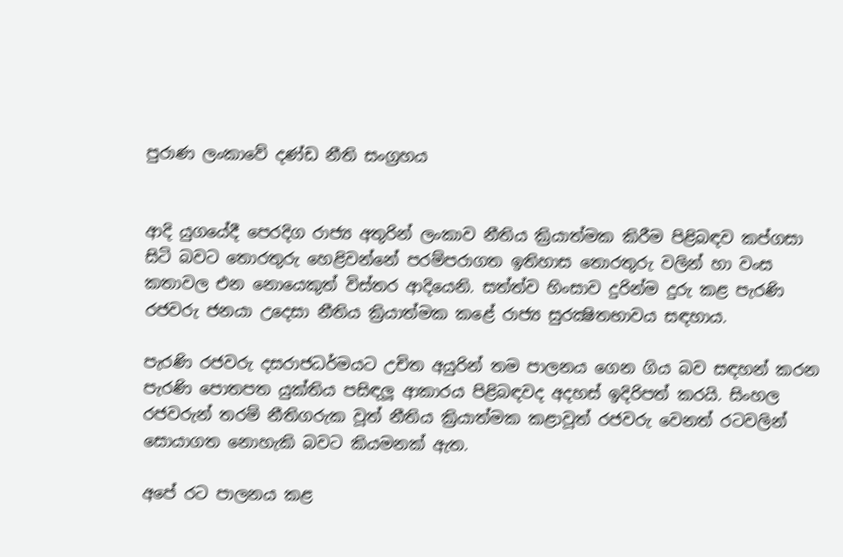පුරාණ ලංකාවේ දණ්‌ඩ නීති සංග්‍රහය


ආදි යුගයේදී පෙරදිග රාජ්‍ය අතුරින් ලංකාව නීතිය ක්‍රියාත්මක කිරීම පිළිබඳව කප්ගසා සිටි බවට තොරතුරු හෙළිවන්නේ පරම්පරාගත ඉතිහාස තොරතුරු වලින් හා වංස කතාවල එන නොයෙකුත් විස්‌තර ආදියෙනි. සත්ත්ව හිංසාව දුරින්ම දුරු කළ පැරණි රජවරු ජනයා උදෙසා නීතිය ක්‍රියාත්මක කළේ රාජ්‍ය සුරක්‍ෂිතභාවය සඳහාය.

පැරණි රජවරු දසරාජධර්මයට උචිත අයුරින් තම පාලනය ගෙන ගිය බව සඳහන් කරන පැරණි පොතපත යුක්‌තිය පසිඳලූ ආකාරය පිළිබඳවද අදහස්‌ ඉදිරිපත් කරයි. සිංහල රජවරුන් තරම් නීතිගරුක වූත් නීතිය ක්‍රියාත්මක කළාවූත් රජවරු වෙනත් රටවලින් සොයාගත නොහැකි බවට කියමනක්‌ ඇත.

අපේ රට පාලනය කළ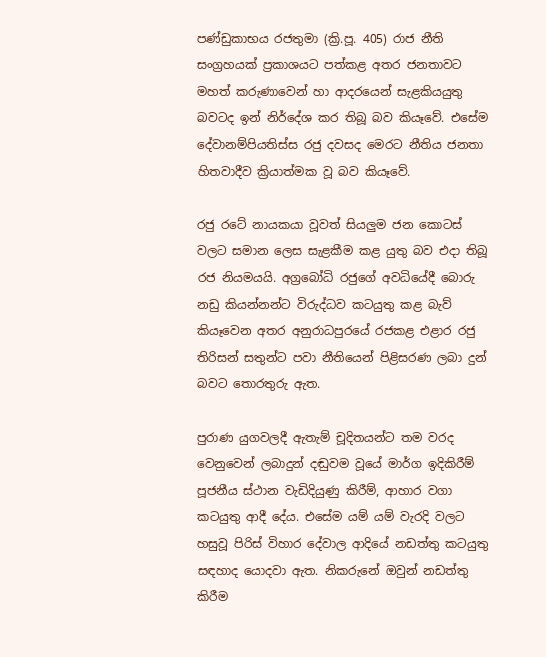පණ්‌ඩුකාභය රජතුමා (ක්‍රි.පූ. 405) රාජ නීති සංග්‍රහයක්‌ ප්‍රකාශයට පත්කළ අතර ජනතාවට මහත් කරුණාවෙන් හා ආදරයෙන් සැළකියයුතු බවටද ඉන් නිර්දේශ කර තිබූ බව කියෑවේ. එසේම දේවානම්පියතිස්‌ස රජු දවසද මෙරට නීතිය ජනතා හිතවාදීව ක්‍රියාත්මක වූ බව කියෑවේ.

රජු රටේ නායකයා වූවත් සියලුම ජන කොටස්‌ වලට සමාන ලෙස සැළකීම කළ යුතු බව එදා තිබූ රජ නියමයයි. අග්‍රබෝධි රජුගේ අවධියේදී බොරු නඩු කියන්නන්ට විරුද්ධව කටයුතු කළ බැව් කියෑවෙන අතර අනුරාධපුරයේ රජකළ එළාර රජු තිරිසන් සතුන්ට පවා නීතියෙන් පිළිසරණ ලබා දුන් බවට තොරතුරු ඇත.

පුරාණ යුගවලදී ඇතැම් චූදිතයන්ට තම වරද වෙනුවෙන් ලබාදුන් දඬුවම වූයේ මාර්ග ඉදිකිරීම් පූජනීය ස්‌ථාන වැඩිදියුණු කිරීම්, ආහාර වගා කටයුතු ආදී දේය. එසේම යම් යම් වැරදි වලට හසුවූ පිරිස්‌ විහාර දේවාල ආදියේ නඩත්තු කටයුතු සඳහාද යොදවා ඇත. නිකරුනේ ඔවුන් නඩත්තු කිරීම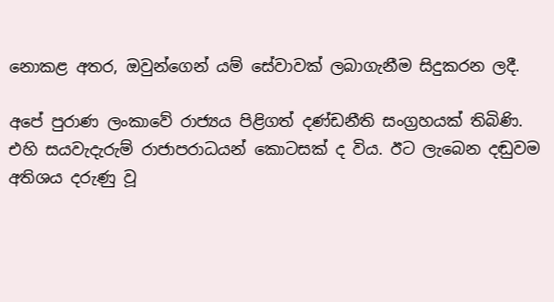නොකළ අතර, ඔවුන්ගෙන් යම් සේවාවක්‌ ලබාගැනීම සිදුකරන ලදී.

අපේ පුරාණ ලංකාවේ රාජ්‍යය පිළිගත් දණ්‌ඩනීති සංග්‍රහයක්‌ තිබිණි. එහි සයවැදැරුම් රාජාපරාධයන් කොටසක්‌ ද විය. ඊට ලැබෙන දඬුවම අතිශය දරුණු වූ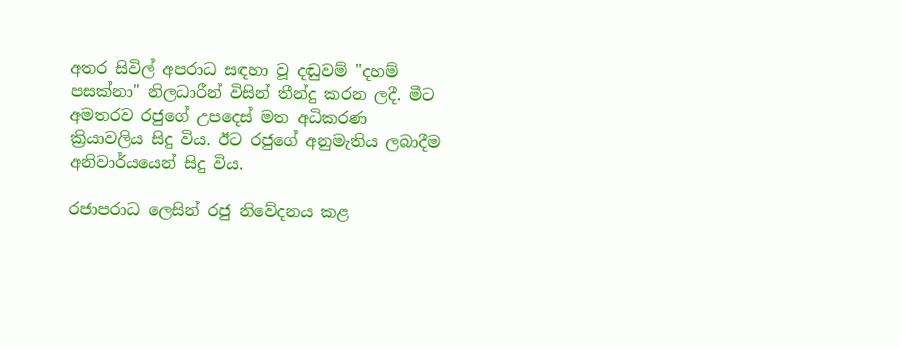අතර සිවිල් අපරාධ සඳහා වූ දඬුවම් "දහම් පසක්‌නා" නිලධාරීන් විසින් තීන්දු කරන ලදී. මීට අමතරව රජුගේ උපදෙස්‌ මත අධිකරණ ක්‍රියාවලිය සිදු විය. ඊට රජුගේ අනුමැතිය ලබාදීම අනිවාර්යයෙන් සිදු විය.

රජාපරාධ ලෙසින් රජු නිවේදනය කළ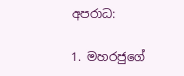අපරාධ:

1. මහරජුගේ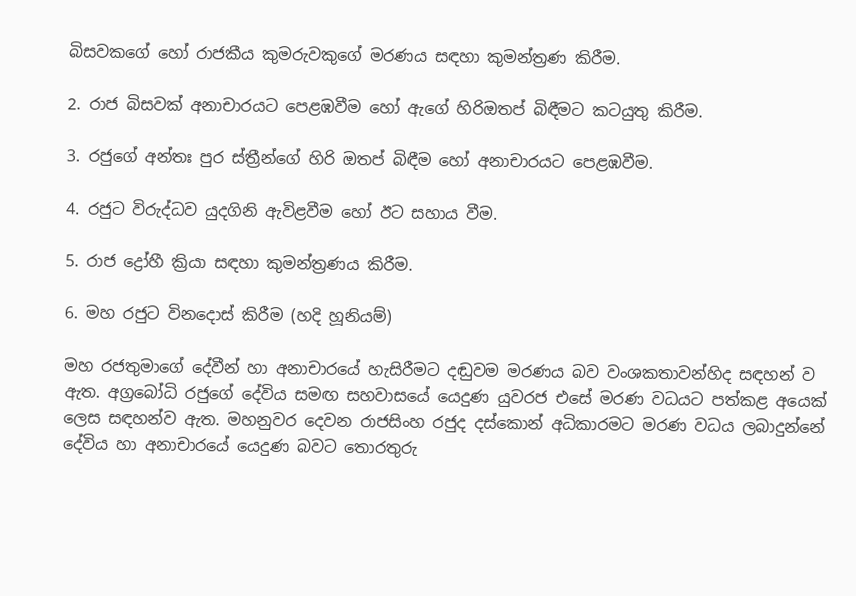බිසවකගේ හෝ රාජකීය කුමරුවකුගේ මරණය සඳහා කුමන්ත්‍රණ කිරීම.

2. රාජ බිසවක්‌ අනාචාරයට පෙළඹවීම හෝ ඇගේ හිරිඔතප් බිඳීමට කටයුතු කිරීම.

3. රජුගේ අන්තඃ පුර ස්‌ත්‍රීන්ගේ හිරි ඔතප් බිඳීම හෝ අනාචාරයට පෙළඹවීම.

4. රජුට විරුද්ධව යුදගිනි ඇවිළවීම හෝ ඊට සහාය වීම.

5. රාජ ද්‍රෝහී ක්‍රියා සඳහා කුමන්ත්‍රණය කිරීම.

6. මහ රජුට විනදොස්‌ කිරීම (හදි හූනියම්)

මහ රජතුමාගේ දේවීන් හා අනාචාරයේ හැසිරීමට දඬුවම මරණය බව වංශකතාවන්හිද සඳහන් ව ඇත. අග්‍රබෝධි රජුගේ දේවිය සමඟ සහවාසයේ යෙදුණ යුවරජ එසේ මරණ වධයට පත්කළ අයෙක්‌ ලෙස සඳහන්ව ඇත. මහනුවර දෙවන රාජසිංහ රජුද දස්‌කොන් අධිකාරමට මරණ වධය ලබාදුන්නේ දේවිය හා අනාචාරයේ යෙදුණ බවට තොරතුරු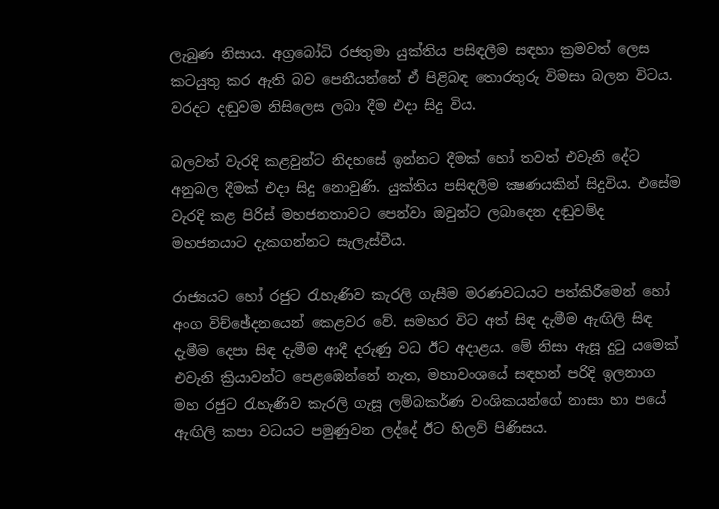ලැබුණ නිසාය. අග්‍රබෝධි රජතුමා යුක්‌තිය පසිඳලීම සඳහා ක්‍රමවත් ලෙස කටයුතු කර ඇති බව පෙනීයන්නේ ඒ පිළිබඳ තොරතුරු විමසා බලන විටය. වරදට දඬුවම නිසිලෙස ලබා දීම එදා සිදු විය.

බලවත් වැරදි කළවුන්ට නිදහසේ ඉන්නට දීමක්‌ හෝ තවත් එවැනි දේට අනුබල දීමක්‌ එදා සිදු නොවුණි. යුක්‌තිය පසිඳලීම ක්‍ෂණයකින් සිදුවිය. එසේම වැරදි කළ පිරිස්‌ මහජනතාවට පෙන්වා ඔවුන්ට ලබාදෙන දඬුවම්ද මහජනයාට දැකගන්නට සැලැස්‌වීය.

රාජ්‍යයට හෝ රජුට රැහැණිව කැරලි ගැසීම මරණවධයට පත්කිරීමෙන් හෝ අංග විච්ඡේදනයෙන් කෙළවර වේ. සමහර විට අත් සිඳ දැමීම ඇඟිලි සිඳ දැමීම දෙපා සිඳ දැමීම ආදී දරුණු වධ ඊට අදාළය. මේ නිසා ඇසූ දුටු යමෙක්‌ එවැනි ක්‍රියාවන්ට පෙළඹෙන්නේ නැත, මහාවංශයේ සඳහන් පරිදි ඉලනාග මහ රජුට රැහැණිව කැරලි ගැසූ ලම්බකර්ණ වංශිකයන්ගේ නාසා හා පයේ ඇඟිලි කපා වධයට පමුණුවන ලද්දේ ඊට හිලව් පිණිසය.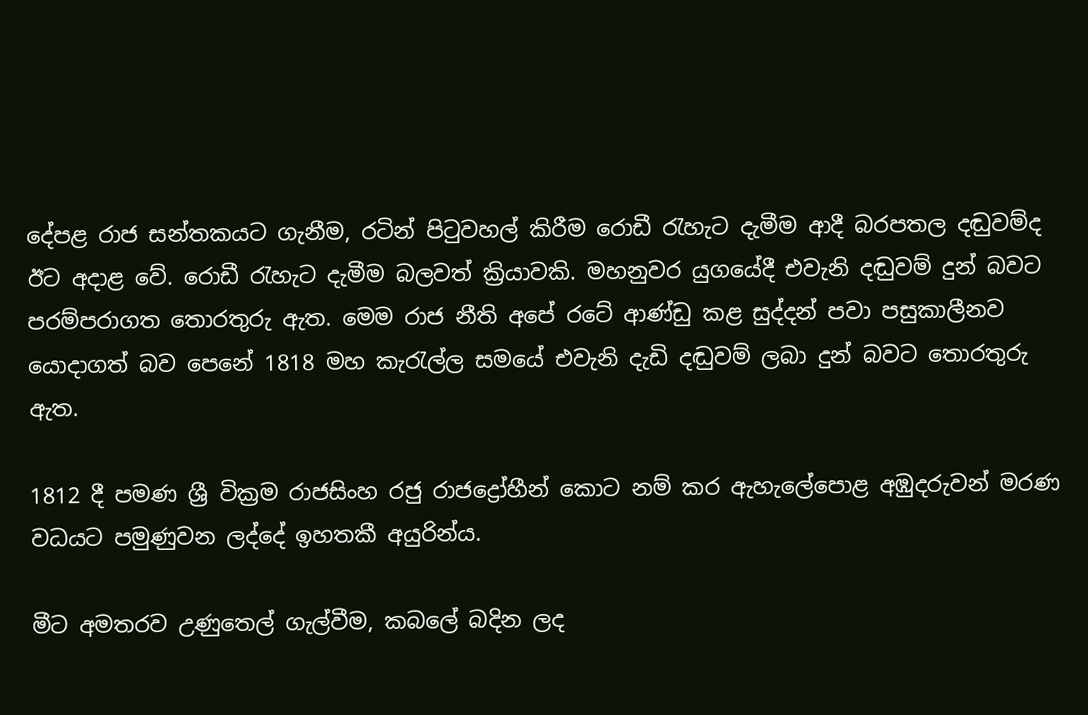දේපළ රාජ සන්තකයට ගැනීම, රටින් පිටුවහල් කිරීම රොඩී රැහැට දැමීම ආදී බරපතල දඬුවම්ද ඊට අදාළ වේ. රොඩී රැහැට දැමීම බලවත් ක්‍රියාවකි. මහනුවර යුගයේදී එවැනි දඬුවම් දුන් බවට පරම්පරාගත තොරතුරු ඇත. මෙම රාජ නීති අපේ රටේ ආණ්‌ඩු කළ සුද්දන් පවා පසුකාලීනව යොදාගත් බව පෙනේ 1818 මහ කැරැල්ල සමයේ එවැනි දැඩි දඬුවම් ලබා දුන් බවට තොරතුරු ඇත.

1812 දී පමණ ශ්‍රී වික්‍රම රාජසිංහ රජු රාජද්‍රෝහීන් කොට නම් කර ඇහැලේපොළ අඹුදරුවන් මරණ වධයට පමුණුවන ලද්දේ ඉහතකී අයුරින්ය.

මීට අමතරව උණුතෙල් ගැල්වීම, කබලේ බදින ලද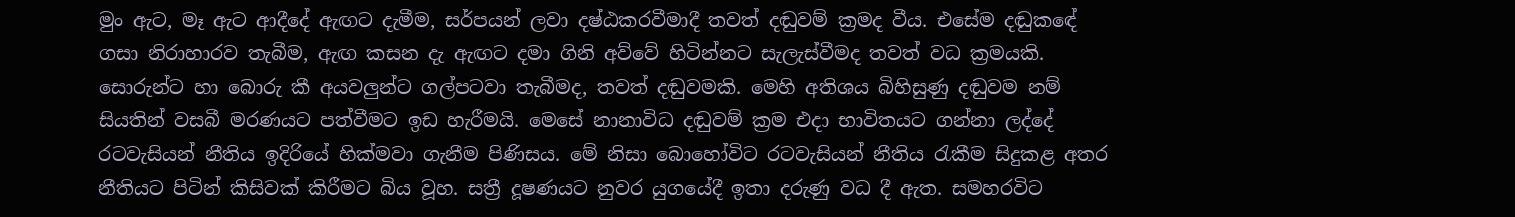මුං ඇට, මෑ ඇට ආදීදේ ඇඟට දැමීම, සර්පයන් ලවා දෂ්ඨකරවීමාදී තවත් දඬුවම් ක්‍රමද වීය. එසේම දඬුකඳේ ගසා නිරාහාරව තැබීම, ඇඟ කසන දැ ඇඟට දමා ගිනි අව්වේ හිටින්නට සැලැස්‌වීමද තවත් වධ ක්‍රමයකි. සොරුන්ට හා බොරු කී අයවලුන්ට ගල්පටවා තැබීමද, තවත් දඬුවමකි. මෙහි අතිශය බිහිසුණු දඬුවම නම් සියතින් වසබී මරණයට පත්වීමට ඉඩ හැරීමයි. මෙසේ නානාවිධ දඬුවම් ක්‍රම එදා භාවිතයට ගන්නා ලද්දේ රටවැසියන් නීතිය ඉදිරියේ හික්‌මවා ගැනීම පිණිසය. මේ නිසා බොහෝවිට රටවැසියන් නීතිය රැකීම සිදුකළ අතර නීතියට පිටින් කිසිවක්‌ කිරීමට බිය වූහ. සත්‍රී දූෂණයට නුවර යුගයේදී ඉතා දරුණු වධ දී ඇත. සමහරවිට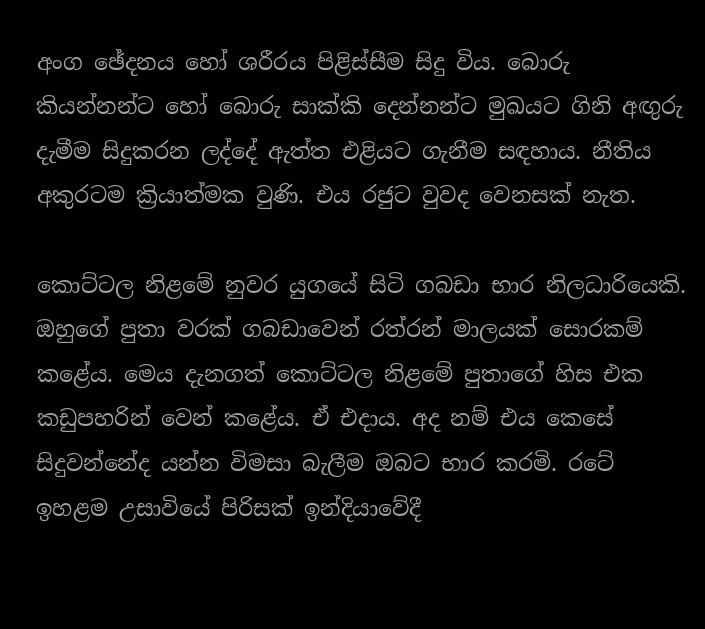අංග ඡේදනය හෝ ශරීරය පිළිස්‌සීම සිදු විය. බොරු කියන්නන්ට හෝ බොරු සාක්‌කි දෙන්නන්ට මුඛයට ගිනි අඟුරු දැමීම සිදුකරන ලද්දේ ඇත්ත එළියට ගැනීම සඳහාය. නීතිය අකුරටම ක්‍රියාත්මක වුණි. එය රජුට වුවද වෙනසක්‌ නැත.

කොට්‌ටල නිළමේ නුවර යුගයේ සිටි ගබඩා භාර නිලධාරියෙකි. ඔහුගේ පුතා වරක්‌ ගබඩාවෙන් රත්රන් මාලයක්‌ සොරකම් කළේය. මෙය දැනගත් කොට්‌ටල නිළමේ පුතාගේ හිස එක කඩුපහරින් වෙන් කළේය. ඒ එදාය. අද නම් එය කෙසේ සිදුවන්නේද යන්න විමසා බැලීම ඔබට භාර කරමි. රටේ ඉහළම උසාවියේ පිරිසක්‌ ඉන්දියාවේදී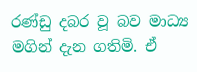රණ්‌ඩු දබර වූ බව මාධ්‍ය මගින් දැන ගතිමි. ඒ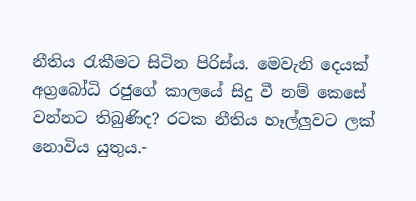නීතිය රැකීමට සිටින පිරිස්‌ය. මෙවැනි දෙයක්‌ අග්‍රබෝධි රජුගේ කාලයේ සිදු වී නම් කෙසේ වන්නට තිබුණිද? රටක නීතිය හෑල්ලුවට ලක්‌ නොවිය යුතුය.-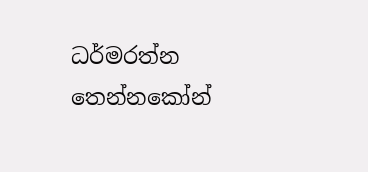ධර්මරත්න තෙන්නකෝන්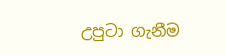උපුටා ගැනීම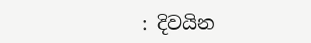: දිවයින